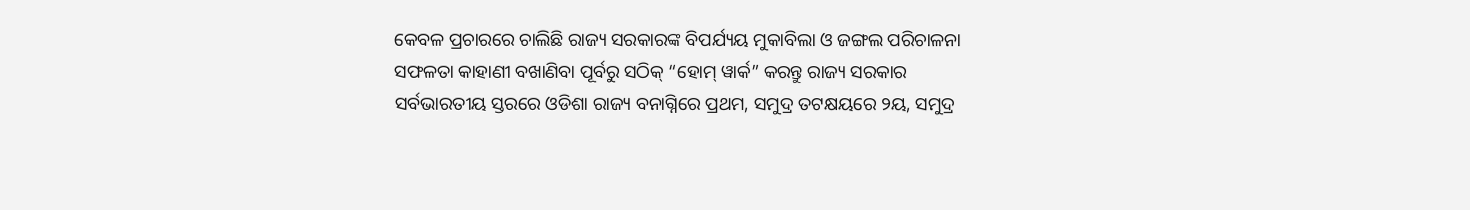କେବଳ ପ୍ରଚାରରେ ଚାଲିଛି ରାଜ୍ୟ ସରକାରଙ୍କ ବିପର୍ଯ୍ୟୟ ମୁକାବିଲା ଓ ଜଙ୍ଗଲ ପରିଚାଳନା
ସଫଳତା କାହାଣୀ ବଖାଣିବା ପୂର୍ବରୁ ସଠିକ୍ “ହୋମ୍ ୱାର୍କ” କରନ୍ତୁ ରାଜ୍ୟ ସରକାର
ସର୍ବଭାରତୀୟ ସ୍ତରରେ ଓଡିଶା ରାଜ୍ୟ ବନାଗ୍ନିରେ ପ୍ରଥମ, ସମୁଦ୍ର ତଟକ୍ଷୟରେ ୨ୟ, ସମୁଦ୍ର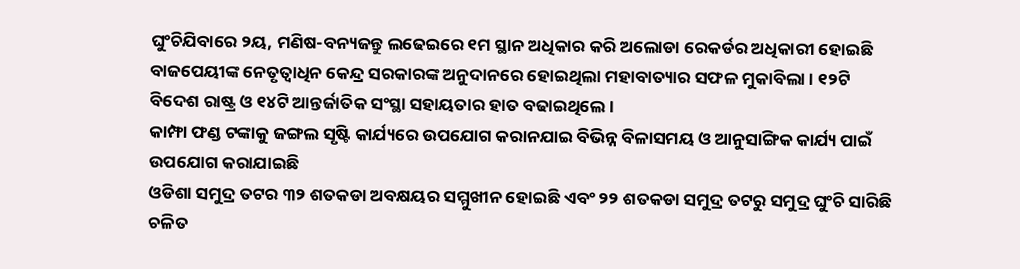ଘୁଂଚିଯିବାରେ ୨ୟ, ମଣିଷ-ବନ୍ୟଜନ୍ତୁ ଲଢେଇରେ ୧ମ ସ୍ଥାନ ଅଧିକାର କରି ଅଲୋଡା ରେକର୍ଡର ଅଧିକାରୀ ହୋଇଛି
ବାଜପେୟୀଙ୍କ ନେତୃତ୍ୱାଧିନ କେନ୍ଦ୍ର ସରକାରଙ୍କ ଅନୁଦାନରେ ହୋଇଥିଲା ମହାବାତ୍ୟାର ସଫଳ ମୁକାବିଲା । ୧୨ଟି ବିଦେଶ ରାଷ୍ଟ୍ର ଓ ୧୪ଟି ଆନ୍ତର୍ଜାତିକ ସଂସ୍ଥା ସହାୟତାର ହାତ ବଢାଇଥିଲେ ।
କାମ୍ଫା ଫଣ୍ଡ ଟଙ୍କାକୁ ଜଙ୍ଗଲ ସୃଷ୍ଟି କାର୍ଯ୍ୟରେ ଉପଯୋଗ କରାନଯାଇ ବିଭିନ୍ନ ବିଳାସମୟ ଓ ଆନୁସାଙ୍ଗିକ କାର୍ଯ୍ୟ ପାଇଁ ଉପଯୋଗ କରାଯାଇଛି
ଓଡିଶା ସମୁଦ୍ର ତଟର ୩୨ ଶତକଡା ଅବକ୍ଷୟର ସମ୍ମୁଖୀନ ହୋଇଛି ଏବଂ ୨୨ ଶତକଡା ସମୁଦ୍ର ତଟରୁ ସମୁଦ୍ର ଘୁଂଚି ସାରିଛି
ଚଳିତ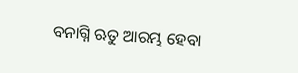ବନାଗ୍ନି ଋତୁ ଆରମ୍ଭ ହେବା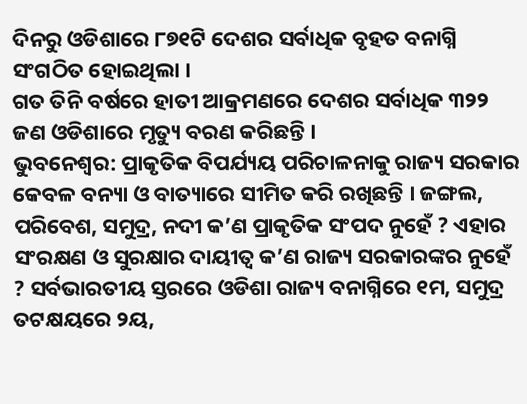ଦିନରୁ ଓଡିଶାରେ ୮୭୧ଟି ଦେଶର ସର୍ବାଧିକ ବୃହତ ବନାଗ୍ନି ସଂଗଠିତ ହୋଇଥିଲା ।
ଗତ ତିନି ବର୍ଷରେ ହାତୀ ଆକ୍ରମଣରେ ଦେଶର ସର୍ବାଧିକ ୩୨୨ ଜଣ ଓଡିଶାରେ ମୃତ୍ୟୁ ବରଣ କରିଛନ୍ତି ।
ଭୁବନେଶ୍ୱର: ପ୍ରାକୃତିକ ବିପର୍ଯ୍ୟୟ ପରିଚାଳନାକୁ ରାଜ୍ୟ ସରକାର କେବଳ ବନ୍ୟା ଓ ବାତ୍ୟାରେ ସୀମିତ କରି ରଖିଛନ୍ତି । ଜଙ୍ଗଲ, ପରିବେଶ, ସମୁଦ୍ର, ନଦୀ କ’ଣ ପ୍ରାକୃତିକ ସଂପଦ ନୁହେଁ ? ଏହାର ସଂରକ୍ଷଣ ଓ ସୁରକ୍ଷାର ଦାୟୀତ୍ୱ କ’ଣ ରାଜ୍ୟ ସରକାରଙ୍କର ନୁହେଁ ? ସର୍ବଭାରତୀୟ ସ୍ତରରେ ଓଡିଶା ରାଜ୍ୟ ବନାଗ୍ନିରେ ୧ମ, ସମୁଦ୍ର ତଟକ୍ଷୟରେ ୨ୟ,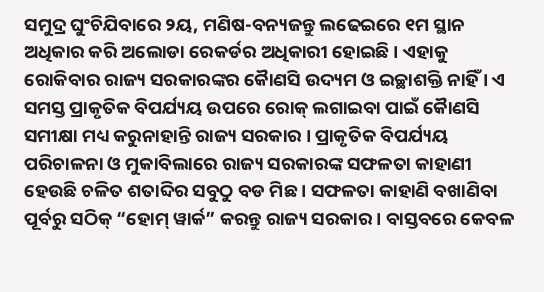ସମୁଦ୍ର ଘୁଂଚିଯିବାରେ ୨ୟ, ମଣିଷ-ବନ୍ୟଜନ୍ତୁ ଲଢେଇରେ ୧ମ ସ୍ଥାନ ଅଧିକାର କରି ଅଲୋଡା ରେକର୍ଡର ଅଧିକାରୀ ହୋଇଛି । ଏହାକୁ ରୋକିବାର ରାଜ୍ୟ ସରକାରଙ୍କର କୈାଣସି ଉଦ୍ୟମ ଓ ଇଚ୍ଛାଶକ୍ତି ନାହିଁ । ଏ ସମସ୍ତ ପ୍ରାକୃତିକ ବିପର୍ଯ୍ୟୟ ଉପରେ ରୋକ୍ ଲଗାଇବା ପାଇଁ କୈାଣସି ସମୀକ୍ଷା ମଧ୍ୟ କରୁନାହାନ୍ତି ରାଜ୍ୟ ସରକାର । ପ୍ରାକୃତିକ ବିପର୍ଯ୍ୟୟ ପରିଚାଳନା ଓ ମୁକାବିଲାରେ ରାଜ୍ୟ ସରକାରଙ୍କ ସଫଳତା କାହାଣୀ ହେଉଛି ଚଳିତ ଶତାବ୍ଦିର ସବୁଠୁ ବଡ ମିଛ । ସଫଳତା କାହାଣି ବଖାଣିବା ପୂର୍ବରୁ ସଠିକ୍ “ହୋମ୍ ୱାର୍କ” କରନ୍ତୁ ରାଜ୍ୟ ସରକାର । ବାସ୍ତବରେ କେବଳ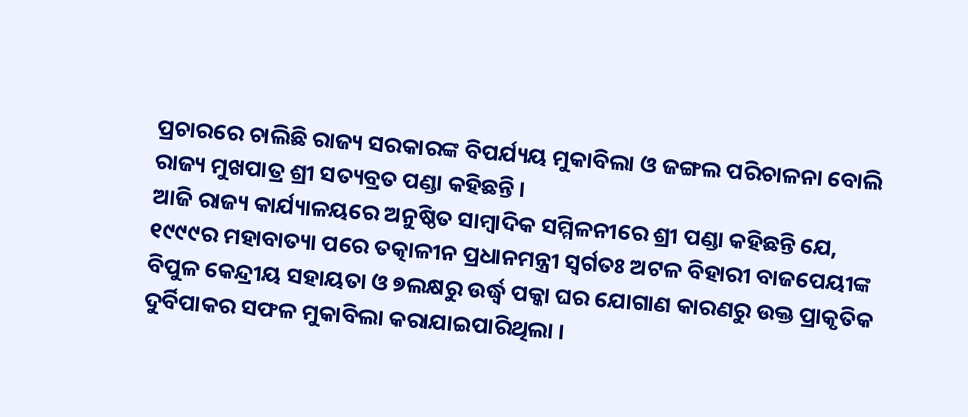ପ୍ରଚାରରେ ଚାଲିଛି ରାଜ୍ୟ ସରକାରଙ୍କ ବିପର୍ଯ୍ୟୟ ମୁକାବିଲା ଓ ଜଙ୍ଗଲ ପରିଚାଳନା ବୋଲି ରାଜ୍ୟ ମୁଖପାତ୍ର ଶ୍ରୀ ସତ୍ୟବ୍ରତ ପଣ୍ଡା କହିଛନ୍ତି ।
ଆଜି ରାଜ୍ୟ କାର୍ଯ୍ୟାଳୟରେ ଅନୁଷ୍ଠିତ ସାମ୍ବାଦିକ ସମ୍ମିଳନୀରେ ଶ୍ରୀ ପଣ୍ଡା କହିଛନ୍ତି ଯେ, ୧୯୯୯ର ମହାବାତ୍ୟା ପରେ ତତ୍କାଳୀନ ପ୍ରଧାନମନ୍ତ୍ରୀ ସ୍ୱର୍ଗତଃ ଅଟଳ ବିହାରୀ ବାଜପେୟୀଙ୍କ ବିପୁଳ କେନ୍ଦ୍ରୀୟ ସହାୟତା ଓ ୭ଲକ୍ଷରୁ ଉର୍ଦ୍ଧ୍ୱ ପକ୍କା ଘର ଯୋଗାଣ କାରଣରୁ ଉକ୍ତ ପ୍ରାକୃତିକ ଦୁର୍ବିପାକର ସଫଳ ମୁକାବିଲା କରାଯାଇପାରିଥିଲା ।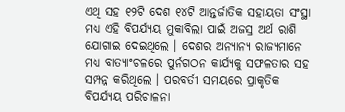ଏଥି ସହ ୧୨ଟି ଦେଶ ୧୪ଟି ଆନ୍ତର୍ଜାତିକ ସହାୟତା ସଂସ୍ଥା ମଧ୍ୟ ଏହି ବିପର୍ଯ୍ୟୟ ମୁକାବିଲା ପାଇଁ ଅଜସ୍ର ଅର୍ଥ ରାଶି ଯୋଗାଇ ଦେଇଥିଲେ । ଦେଶର ଅନ୍ୟାନ୍ୟ ରାଜ୍ୟମାନେ ମଧ୍ୟ ବାତ୍ୟାଂଚଳରେ ପୁର୍ନଗଠନ କାର୍ଯ୍ୟକୁ ସଫଳତାର ସହ ସମ୍ପନ୍ନ କରିଥିଲେ । ପରବର୍ତୀ ସମୟରେ ପ୍ରାକୃତିକ ବିପର୍ଯ୍ୟୟ ପରିଚାଳନା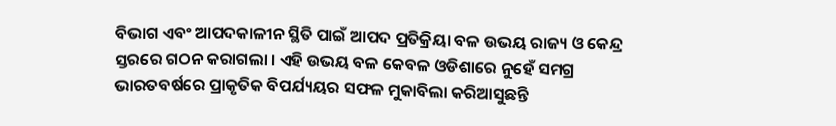ବିଭାଗ ଏବଂ ଆପଦକାଳୀନ ସ୍ଥିତି ପାଇଁ ଆପଦ ପ୍ରତିକ୍ରିୟା ବଳ ଉଭୟ ରାଜ୍ୟ ଓ କେନ୍ଦ୍ର ସ୍ତରରେ ଗଠନ କରାଗଲା । ଏହି ଉଭୟ ବଳ କେବଳ ଓଡିଶାରେ ନୁହେଁ ସମଗ୍ର ଭାରତବର୍ଷରେ ପ୍ରାକୃତିକ ବିପର୍ଯ୍ୟୟର ସଫଳ ମୁକାବିଲା କରିଆସୁଛନ୍ତି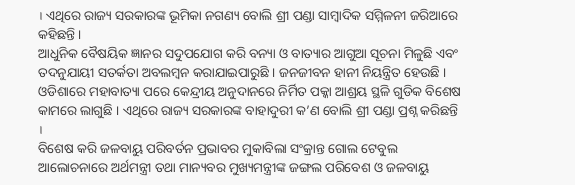। ଏଥିରେ ରାଜ୍ୟ ସରକାରଙ୍କ ଭୂମିକା ନଗଣ୍ୟ ବୋଲି ଶ୍ରୀ ପଣ୍ଡା ସାମ୍ବାଦିକ ସମ୍ମିଳନୀ ଜରିଆରେ କହିଛନ୍ତି ।
ଆଧୁନିକ ବୈଷୟିକ ଜ୍ଞାନର ସଦୁପଯୋଗ କରି ବନ୍ୟା ଓ ବାତ୍ୟାର ଆଗୁଆ ସୂଚନା ମିଳୁଛି ଏବଂ ତଦନୁଯାୟୀ ସତର୍କତା ଅବଲମ୍ବନ କରାଯାଇପାରୁଛି । ଜନଜୀବନ ହାନୀ ନିୟନ୍ତ୍ରିତ ହେଉଛି । ଓଡିଶାରେ ମହାବାତ୍ୟା ପରେ କେନ୍ଦ୍ରୀୟ ଅନୁଦାନରେ ନିର୍ମିତ ପକ୍କା ଆଶ୍ରୟ ସ୍ଥଳି ଗୁଡିକ ବିଶେଷ କାମରେ ଲାଗୁଛି । ଏଥିରେ ରାଜ୍ୟ ସରକାରଙ୍କ ବାହାଦୁରୀ କ’ଣ ବୋଲି ଶ୍ରୀ ପଣ୍ଡା ପ୍ରଶ୍ନ କରିଛନ୍ତି ।
ବିଶେଷ କରି ଜଳବାୟୁ ପରିବର୍ତନ ପ୍ରଭାବର ମୁକାବିଲା ସଂକ୍ରାନ୍ତ ଗୋଲ ଟେବୁଲ ଆଲୋଚନାରେ ଅର୍ଥମନ୍ତ୍ରୀ ତଥା ମାନ୍ୟବର ମୁଖ୍ୟମନ୍ତ୍ରୀଙ୍କ ଜଙ୍ଗଲ ପରିବେଶ ଓ ଜଳବାୟୁ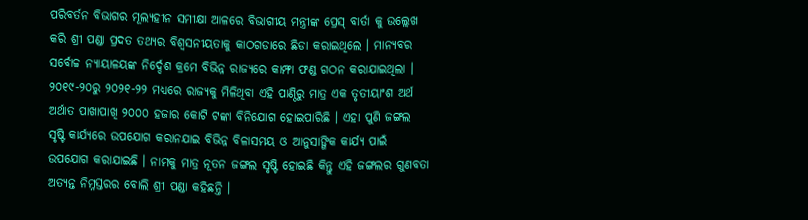ପରିବର୍ତନ ବିଭାଗର ମୂଲ୍ୟହୀନ ସମୀକ୍ଷା ଆଳରେ ବିଭାଗୀୟ ମନ୍ତ୍ରୀଙ୍କ ପ୍ରେସ୍ ବାର୍ତା କୁ ଉଲ୍ଲେଖ କରି ଶ୍ରୀ ପଣ୍ଡା ପ୍ରଦତ ତଥ୍ୟର ବିଶ୍ୱସନୀୟତାକୁ କାଠଗଡାରେ ଛିଡା କରାଇଥିଲେ । ମାନ୍ୟବର ସର୍ବୋଚ୍ଚ ନ୍ୟାୟାଳୟଙ୍କ ନିର୍ଦ୍ଦେଶ କ୍ରମେ ବିଭିନ୍ନ ରାଜ୍ୟରେ କାମ୍ଫା ଫଣ୍ଡ ଗଠନ କରାଯାଇଥିଲା । ୨୦୧୯-୨୦ରୁ ୨୦୨୧-୨୨ ମଧ୍ୟରେ ରାଜ୍ୟକୁ ମିଳିଥିବା ଏହି ପାଣ୍ଠିରୁ ମାତ୍ର ଏକ ତୃତୀୟାଂଶ ଅର୍ଥ ଅର୍ଥାତ ପାଖାପାଖି ୨୦୦୦ ହଜାର କୋଟି ଟଙ୍କା ବିନିଯୋଗ ହୋଇପାରିଛି । ଏହା ପୁଣି ଜଙ୍ଗଲ ସୃଷ୍ଟି କାର୍ଯ୍ୟରେ ଉପଯୋଗ କରାନଯାଇ ବିଭିନ୍ନ ବିଳାସମୟ ଓ ଆନୁସାଙ୍ଗିକ କାର୍ଯ୍ୟ ପାଇଁ ଉପଯୋଗ କରାଯାଇଛି । ନାମକୁ ମାତ୍ର ନୂତନ ଜଙ୍ଗଲ ସୃଷ୍ଟି ହୋଇଛି କିନ୍ତୁ ଏହି ଜଙ୍ଗଲର ଗୁଣବତା ଅତ୍ୟନ୍ତ ନିମ୍ନସ୍ତରର ବୋଲି ଶ୍ରୀ ପଣ୍ଡା କହିଛନ୍ତି ।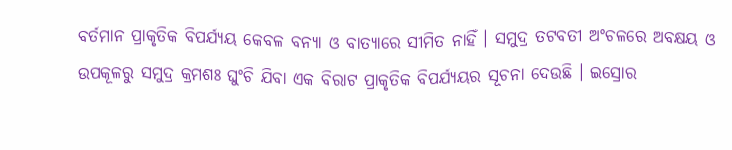ବର୍ତମାନ ପ୍ରାକୃତିକ ବିପର୍ଯ୍ୟୟ କେବଳ ବନ୍ୟା ଓ ବାତ୍ୟାରେ ସୀମିତ ନାହିଁ । ସମୁଦ୍ର ତଟବତୀ ଅଂଚଳରେ ଅବକ୍ଷୟ ଓ ଉପକୂଳରୁ ସମୁଦ୍ର କ୍ରମଶଃ ଘୁଂଚି ଯିବା ଏକ ବିରାଟ ପ୍ରାକୃତିକ ବିପର୍ଯ୍ୟୟର ସୂଚନା ଦେଉଛି । ଇସ୍ରୋର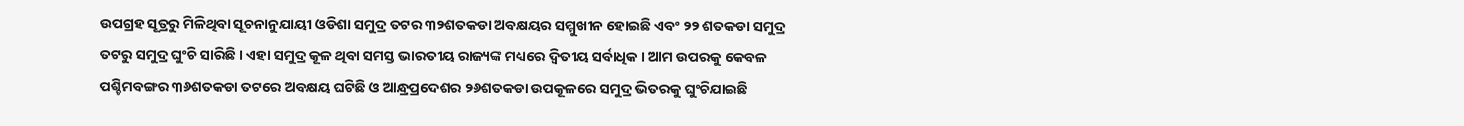ଉପଗ୍ରହ ସୂତ୍ରରୁ ମିଳିଥିବା ସୂଚନାନୁଯାୟୀ ଓଡିଶା ସମୁଦ୍ର ତଟର ୩୨ଶତକଡା ଅବକ୍ଷୟର ସମ୍ମୁଖୀନ ହୋଇଛି ଏବଂ ୨୨ ଶତକଡା ସମୁଦ୍ର ତଟରୁ ସମୁଦ୍ର ଘୁଂଚି ସାରିଛି । ଏହା ସମୁଦ୍ର କୂଳ ଥିବା ସମସ୍ତ ଭାରତୀୟ ରାଜ୍ୟଙ୍କ ମଧ୍ୟରେ ଦ୍ୱିତୀୟ ସର୍ବାଧିକ । ଆମ ଉପରକୁ କେବଳ ପଶ୍ଚିମବଙ୍ଗର ୩୬ଶତକଡା ତଟରେ ଅବକ୍ଷୟ ଘଟିଛି ଓ ଆନ୍ଧ୍ରପ୍ରଦେଶର ୨୬ଶତକଡା ଉପକୂଳରେ ସମୁଦ୍ର ଭିତରକୁ ଘୁଂଚିଯାଇଛି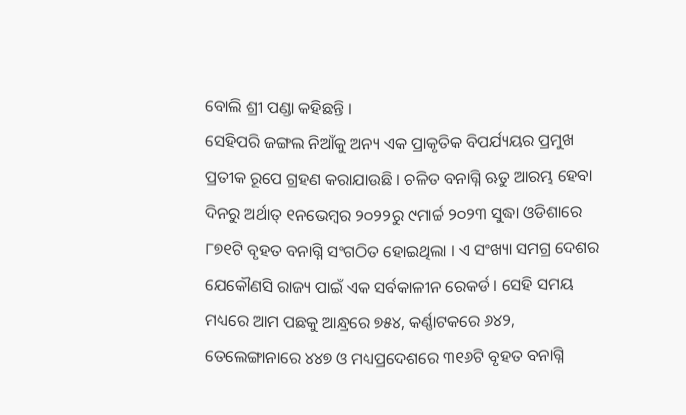ବୋଲି ଶ୍ରୀ ପଣ୍ଡା କହିଛନ୍ତି ।
ସେହିପରି ଜଙ୍ଗଲ ନିଆଁକୁ ଅନ୍ୟ ଏକ ପ୍ରାକୃତିକ ବିପର୍ଯ୍ୟୟର ପ୍ରମୁଖ ପ୍ରତୀକ ରୂପେ ଗ୍ରହଣ କରାଯାଉଛି । ଚଳିତ ବନାଗ୍ନି ଋତୁ ଆରମ୍ଭ ହେବା ଦିନରୁ ଅର୍ଥାତ୍ ୧ନଭେମ୍ବର ୨୦୨୨ରୁ ୯ମାର୍ଚ୍ଚ ୨୦୨୩ ସୁଦ୍ଧା ଓଡିଶାରେ ୮୭୧ଟି ବୃହତ ବନାଗ୍ନି ସଂଗଠିତ ହୋଇଥିଲା । ଏ ସଂଖ୍ୟା ସମଗ୍ର ଦେଶର ଯେକୌଣସି ରାଜ୍ୟ ପାଇଁ ଏକ ସର୍ବକାଳୀନ ରେକର୍ଡ । ସେହି ସମୟ ମଧ୍ୟରେ ଆମ ପଛକୁ ଆନ୍ଧ୍ରରେ ୭୫୪, କର୍ଣ୍ଣାଟକରେ ୬୪୨, ତେଲେଙ୍ଗାନାରେ ୪୪୭ ଓ ମଧ୍ୟପ୍ରଦେଶରେ ୩୧୬ଟି ବୃହତ ବନାଗ୍ନି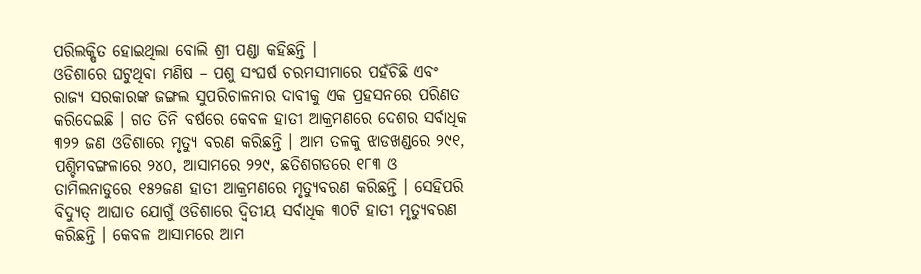ପରିଲକ୍ଷିତ ହୋଇଥିଲା ବୋଲି ଶ୍ରୀ ପଣ୍ଡା କହିଛନ୍ତି ।
ଓଡିଶାରେ ଘଟୁଥିବା ମଣିଷ – ପଶୁ ସଂଘର୍ଷ ଚରମସୀମାରେ ପହଁଚିଛି ଏବଂ ରାଜ୍ୟ ସରକାରଙ୍କ ଜଙ୍ଗଲ ସୁପରିଚାଳନାର ଦାବୀକୁ ଏକ ପ୍ରହସନରେ ପରିଣତ କରିଦେଇଛି । ଗତ ତିନି ବର୍ଷରେ କେବଳ ହାତୀ ଆକ୍ରମଣରେ ଦେଶର ସର୍ବାଧିକ ୩୨୨ ଜଣ ଓଡିଶାରେ ମୃତ୍ୟୁ ବରଣ କରିଛନ୍ତି । ଆମ ତଳକୁ ଝାଡଖଣ୍ଡରେ ୨୯୧, ପଶ୍ଚିମବଙ୍ଗଳାରେ ୨୪୦, ଆସାମରେ ୨୨୯, ଛତିଶଗଡରେ ୧୮୩ ଓ ତାମିଲନାଡୁରେ ୧୫୨ଜଣ ହାତୀ ଆକ୍ରମଣରେ ମୃତ୍ୟୁବରଣ କରିଛନ୍ତି । ସେହିପରି ବିଦ୍ୟୁତ୍ ଆଘାତ ଯୋଗୁଁ ଓଡିଶାରେ ଦ୍ୱିତୀୟ ସର୍ବାଧିକ ୩୦ଟି ହାତୀ ମୃତ୍ୟୁବରଣ କରିଛନ୍ତି । କେବଳ ଆସାମରେ ଆମ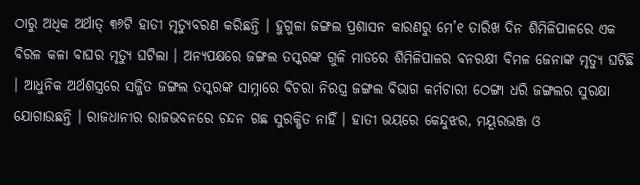ଠାରୁ ଅଧିକ ଅର୍ଥାତ୍ ୩୬ଟି ହାତୀ ମୃତ୍ୟୁବରଣ କରିଛନ୍ତି । ହୁଗୁଳା ଜଙ୍ଗଲ ପ୍ରଶାସନ କାରଣରୁ ମେ’୧ ତାରିଖ ଦିନ ଶିମିଳିପାଳରେ ଏକ ବିରଳ କଳା ବାଘର ମୃତ୍ୟୁ ଘଟିଲା । ଅନ୍ୟପକ୍ଷରେ ଜଙ୍ଗଲ ତସ୍କରଙ୍କ ଗୁଳି ମାଡରେ ଶିମିଳିପାଳର ବନରକ୍ଷୀ ବିମଳ ଜେନାଙ୍କ ମୃତ୍ୟୁ ଘଟିଛି । ଆଧୁନିକ ଅର୍ଥଶସ୍ତ୍ରରେ ସଜ୍ଜିତ ଜଙ୍ଗଲ ତସ୍କରଙ୍କ ସାମ୍ନାରେ ବିଚରା ନିରସ୍ତ୍ର ଜଙ୍ଗଲ ବିଭାଗ କର୍ମଚାରୀ ଠେଙ୍ଗା ଧରି ଜଙ୍ଗଲର ସୁରକ୍ଷା ଯୋଗାଉଛନ୍ତି । ରାଜଧାନୀର ରାଜଭବନରେ ଚନ୍ଦନ ଗଛ ସୁରକ୍ଷିତ ନାହିଁ । ହାତୀ ଭୟରେ କେନ୍ଦୁଝର, ମୟୂରଭଞ୍ଜ ଓ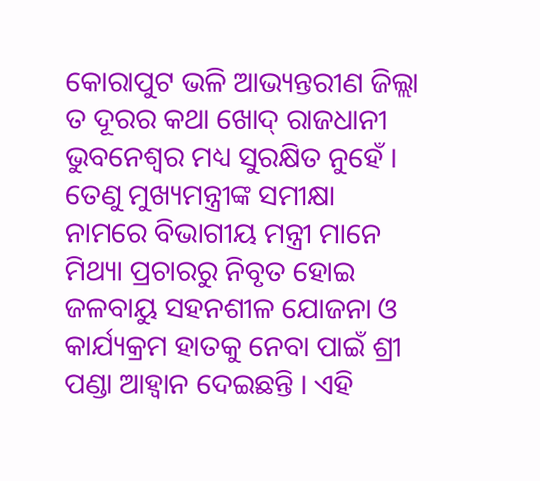କୋରାପୁଟ ଭଳି ଆଭ୍ୟନ୍ତରୀଣ ଜିଲ୍ଲା ତ ଦୂରର କଥା ଖୋଦ୍ ରାଜଧାନୀ ଭୁବନେଶ୍ୱର ମଧ୍ୟ ସୁରକ୍ଷିତ ନୁହେଁ । ତେଣୁ ମୁଖ୍ୟମନ୍ତ୍ରୀଙ୍କ ସମୀକ୍ଷା ନାମରେ ବିଭାଗୀୟ ମନ୍ତ୍ରୀ ମାନେ ମିଥ୍ୟା ପ୍ରଚାରରୁ ନିବୃତ ହୋଇ ଜଳବାୟୁ ସହନଶୀଳ ଯୋଜନା ଓ କାର୍ଯ୍ୟକ୍ରମ ହାତକୁ ନେବା ପାଇଁ ଶ୍ରୀ ପଣ୍ଡା ଆହ୍ୱାନ ଦେଇଛନ୍ତି । ଏହି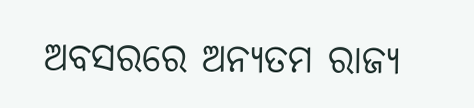ଅବସରରେ ଅନ୍ୟତମ ରାଜ୍ୟ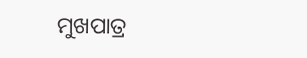ମୁଖପାତ୍ର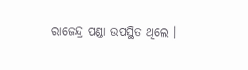ରାଜେନ୍ଦ୍ର ପଣ୍ଡା ଉପସ୍ଥିତ ଥିଲେ ।